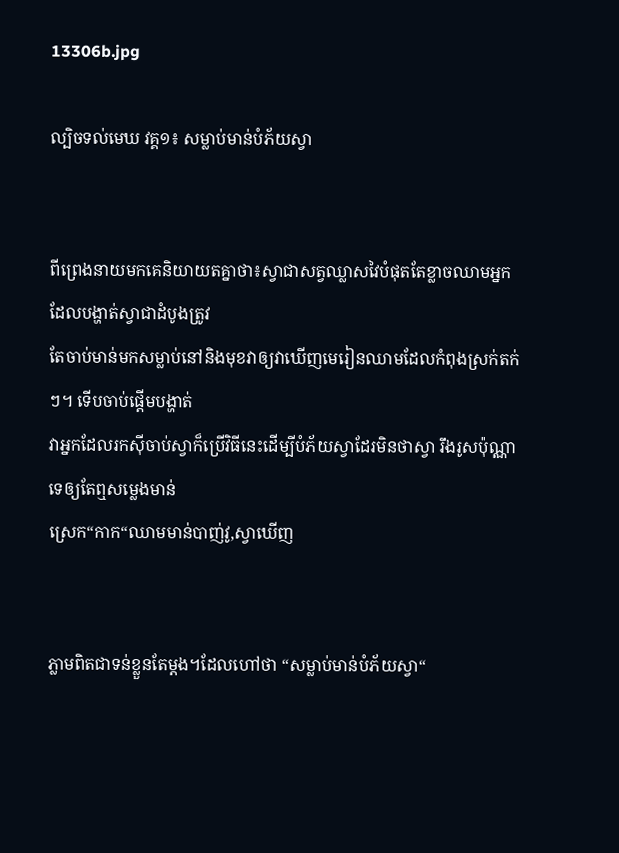13306b.jpg

ល្បិចទល់មេឃ វគ្គ១៖ សម្លាប់មាន់បំភ័យស្វា


ពីព្រេងនាយមកគេនិយាយតគ្នាថា៖ស្វាជាសត្វឈ្លាសវៃបំផុតតែខ្លាចឈាមអ្នកដែលបង្ហាត់ស្វាជាដំបូងត្រូវ
តែចាប់មាន់មកសម្លាប់នៅនិងមុខវាឲ្យវាឃើញមេរៀនឈាមដែលកំពុងស្រក់តក់ៗ។ ទើបចាប់ផ្តើមបង្ហាត់
វាអ្នកដែលរកស៊ីចាប់ស្វាក៏ប្រើវិធីនេះដើម្បីបំភ័យស្វាដែរមិនថាស្វា រឹងរូសប៉ុណ្ណាទេឲ្យតែឮសម្លេងមាន់
ស្រេក“កាក“ឈាមមាន់បាញ់វូ,ស្វាឃើញ


ភ្លាមពិតជាទន់ខ្លួនតែម្តង។ដែលហៅថា “សម្លាប់មាន់បំភ័យស្វា“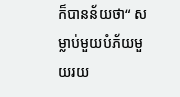ក៏បានន័យថា“ សម្លាប់មួយបំភ័យមួយរយ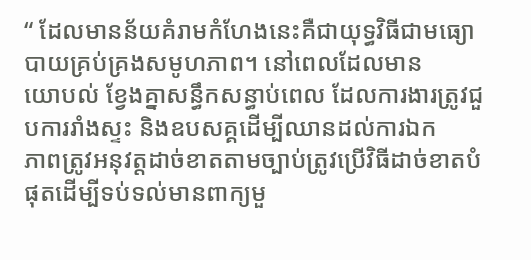“ ដែលមានន័យគំរាមកំហែងនេះគឺជាយុទ្ធវិធីជាមធ្យោបាយគ្រប់គ្រងសមូហភាព។ នៅពេលដែលមាន
យោបល់ ខែ្វងគ្នាសន្ធឹកសន្ធាប់ពេល ដែលការងារត្រូវជួបការរាំងស្ទះ និងឧបសគ្គដើម្បីឈានដល់ការឯក
ភាពត្រូវអនុវត្តដាច់ខាតតាមច្បាប់ត្រូវប្រើវិធីដាច់ខាតបំផុតដើម្បីទប់ទល់មានពាក្យមួ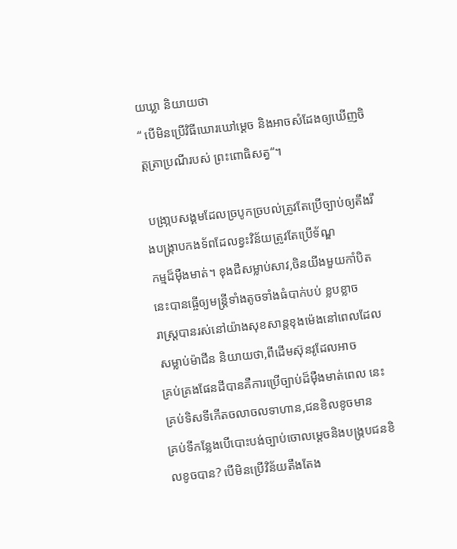យឃ្លា និយាយថា
“ បើមិនប្រើវិធីឃោរឃៅម្តេច និងអាចសំដែងឲ្យឃើញចិត្តត្រាប្រណីរបស់ ព្រះពោធិសត្វ“។

 បង្រា្កបសង្គមដែលច្របូកច្របល់ត្រូវតែប្រើច្បាប់ឲ្យតឹងរឹងបង្រ្កាបកងទ័ពដែលខ្វះវិន័យត្រូវតែប្រើទ័ណ្ឌ
កម្មដ៏ម៉ឺងមាត់។ ខុងជឺសម្លាប់សាវ,ចិនយីងមួយកាំបិតនេះបានធ្ចើឲ្យមន្រ្តីទាំងតូចទាំងធំបាក់បប់ ខ្លបខ្លាច
រាស្រ្តបានរស់នៅយ៉ាងសុខសាន្តខុងម៉េងនៅពេលដែលសម្លាប់ម៉ាជីន និយាយថា,ពីដើមស៊ុនវូដែលអាច
គ្រប់គ្រងផែនដីបានគឺការប្រើច្បាប់ដ៏ម៉ឺងមាត់ពេល នេះគ្រប់ទិសទីកើតចលាចលទាហាន,ជនខិលខូចមាន
គ្រប់ទីកន្លែងបើបោះបង់ច្បាប់ចោលម្តេចនិងបង្រ្កបជនខិលខូចបាន? បើមិនប្រើវិន័យតឹងតែង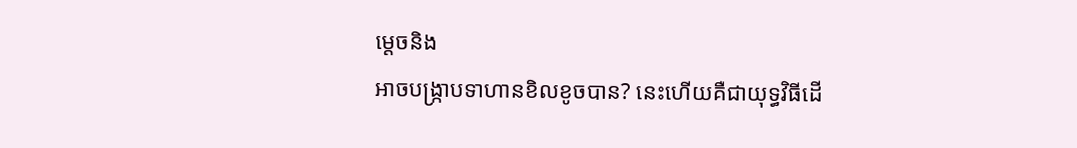ម្តេចនិង
អាចបង្រ្កាបទាហានខិលខូចបាន? នេះហើយគឺជាយុទ្ធវិធីដើ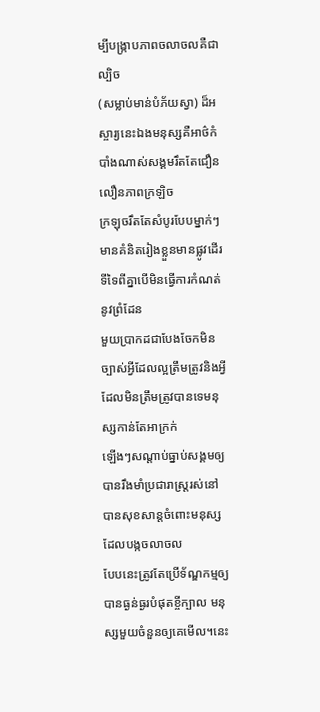ម្បីបង្រ្កាបភាពចលាចលគឺជាល្បិច
(សម្លាប់មាន់បំភ័យស្វា) ដ៏អស្ចារ្យនេះឯងមនុស្សគឺអាថ៌កំបាំងណាស់សង្គមរឹតតែជឿនលឿនភាពក្រឡិច
ក្រឡុចរឹតតែសំបូរបែបម្នាក់ៗមានគំនិតរៀងខ្លួនមានផ្លូវដើរទីទៃពីគ្នាបើមិនធ្វើការកំណត់នូវព្រំដែន
មួយប្រាកដជាបែងចែកមិនច្បាស់អ្វីដែលល្អត្រឹមត្រូវនិងអ្វីដែលមិនត្រឹមត្រូវបានទេមនុស្សកាន់តែអាក្រក់
ឡើងៗសណ្តាប់ធ្នាប់សង្គមឲ្យបានរឹងមាំប្រជារាស្រ្តរស់នៅបានសុខសាន្តចំពោះមនុស្សដែលបង្កចលាចល
បែបនេះត្រូវតែប្រើទ័ណ្ឌកម្មឲ្យបានធ្ងន់ធ្ងរបំផុតខី្ចក្បាល មនុស្សមួយចំនួនឲ្យគេមើល។នេះ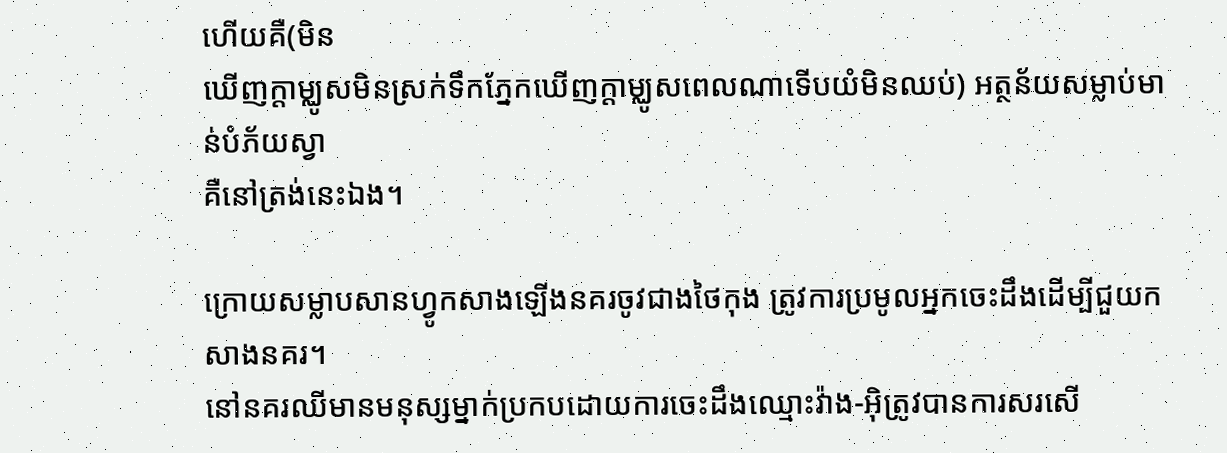ហើយគឺ(មិន
ឃើញក្តាម្ឈូសមិនស្រក់ទឹកភ្នែកឃើញក្តាម្ឈូសពេលណាទើបយំមិនឈប់) អត្ថន័យសម្លាប់មាន់បំភ័យស្វា
គឺនៅត្រង់នេះឯង។

ក្រោយសម្លាបសានហ្វូកសាងឡើងនគរចូវជាងថៃកុង ត្រូវការប្រមូលអ្នកចេះដឹងដើម្បីជួយកសាងនគរ។
នៅនគរឈីមានមនុស្សម្នាក់ប្រកបដោយការចេះដឹងឈ្មោះវ៉ាង-អ៊ិត្រូវបានការសរសើ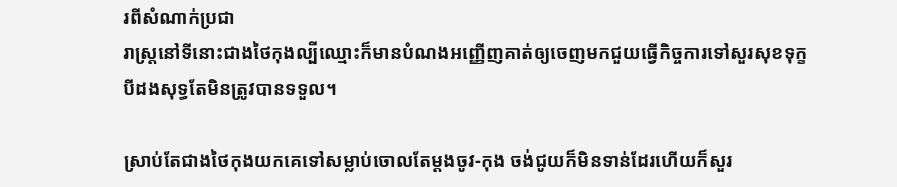រពីសំណាក់ប្រជា
រាស្រ្តនៅទីនោះជាងថៃកុងល្បីឈ្មោះក៏មានបំណងអញ្ញើញគាត់ឲ្យចេញមកជួយធ្វើកិច្ចការទៅសួរសុខទុក្ខ
បីដងសុទ្ធតែមិនត្រូវបានទទួល។

ស្រាប់តែជាងថៃកុងយកគេទៅសម្លាប់ចោលតែម្តងចូវ-កុង ចង់ជូយក៏មិនទាន់ដែរហើយក៏សួរ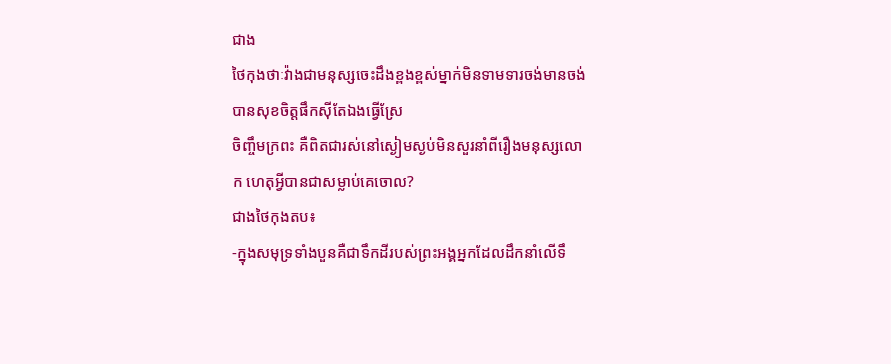ជាង
ថៃកុងថាៈវ៉ាងជាមនុស្សចេះដឹងខ្ពងខ្ពស់ម្នាក់មិនទាមទារចង់មានចង់បានសុខចិត្តផឹកស៊ីតែឯងធ្វើស្រែ
ចិញ្ចឹមក្រពះ គឺពិតជារស់នៅស្ងៀមស្ងប់មិនសួរនាំពីរឿងមនុស្សលោក ហេតុអ្វីបានជាសម្លាប់គេចោល?
ជាងថៃកុងតប៖
-ក្នុងសមុទ្រទាំងបួនគឺជាទឹកដីរបស់ព្រះអង្គអ្នកដែលដឹកនាំលើទឹ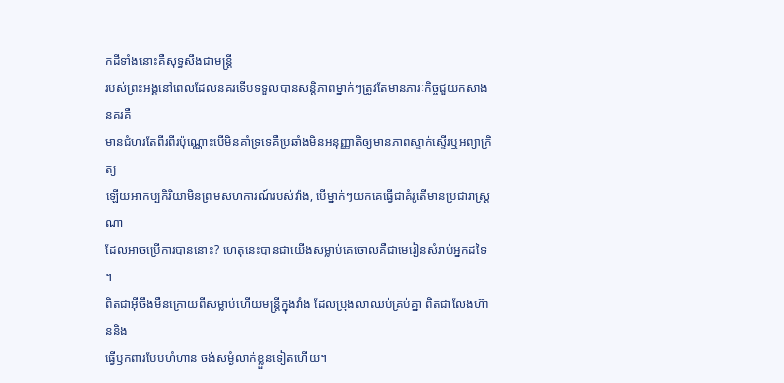កដីទាំងនោះគឺសុទ្ធសឹងជាមន្រ្តី
របស់ព្រះអង្គនៅពេលដែលនគរទើបទទួលបានសន្តិភាពម្នាក់ៗត្រូវតែមានភារៈកិច្ចជួយកសាងនគរគឺ
មានជំហរតែពីរពីរប៉ុណ្ណោះបើមិនគាំទ្រទេគឺប្រឆាំងមិនអនុញ្ញាតិឲ្យមានភាពស្ទាក់ស្ទើរឬអព្យាក្រិត្យ
ឡើយអាកប្បកិរិយាមិនព្រមសហការណ៍របស់វ៉ាង, បើម្នាក់ៗយកគេធ្វើជាគំរូតើមានប្រជារាស្រ្តណា
ដែលអាចប្រើការបាននោះ? ហេតុនេះបានជាយើងសម្លាប់គេចោលគឺជាមេរៀនសំរាប់អ្នកដទៃ ។
ពិតជាអ៊ីចឹងមឺនក្រោយពីសម្លាប់ហើយមន្ត្រីក្នុងវាំង ដែលប្រុងលាឈប់គ្រប់គ្នា ពិតជាលែងហ៊ាននិង
ធ្វើឫកពារបែបហំហាន ចង់សម្ងំលាក់ខ្លួនទៀតហើយ។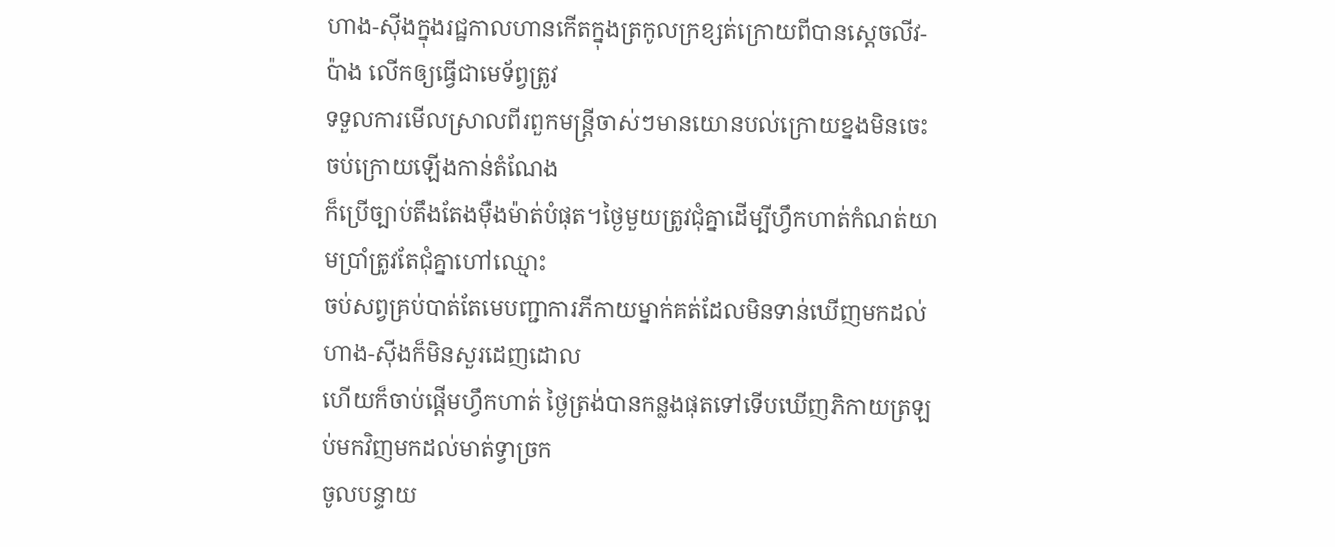ហាង-ស៊ីងក្នុងរជ្ឋកាលហានកើតក្នុងត្រកូលក្រខ្សត់ក្រោយពីបានស្តេចលីវ-ប៉ាង លើកឲ្យធ្វើជាមេទ័ព្វត្រូវ
ទទួលការមើលស្រាលពីរពួកមន្រ្តីចាស់ៗមានយោនបល់ក្រោយខ្នងមិនចេះចប់ក្រោយឡើងកាន់តំណែង
ក៏ប្រើច្បាប់តឹងតែងម៉ឺងម៉ាត់បំផុត។ថ្ងៃមួយត្រូវជុំគ្នាដើម្បីហ្វឹកហាត់កំណត់យាមប្រាំត្រូវតែជុំគ្នាហៅឈ្មោះ
ចប់សព្វគ្រប់បាត់តែមេបញ្ជាការភីកាយម្នាក់គត់ដែលមិនទាន់ឃើញមកដល់ហាង-ស៊ីងក៏មិនសួរដេញដោល
ហើយក៏ចាប់ផ្តើមហ្វឹកហាត់ ថ្ងៃត្រង់បានកន្លងផុតទៅទើបឃើញភិកាយត្រឡប់មកវិញមកដល់មាត់ទ្វាច្រក
ចូលបន្ទាយ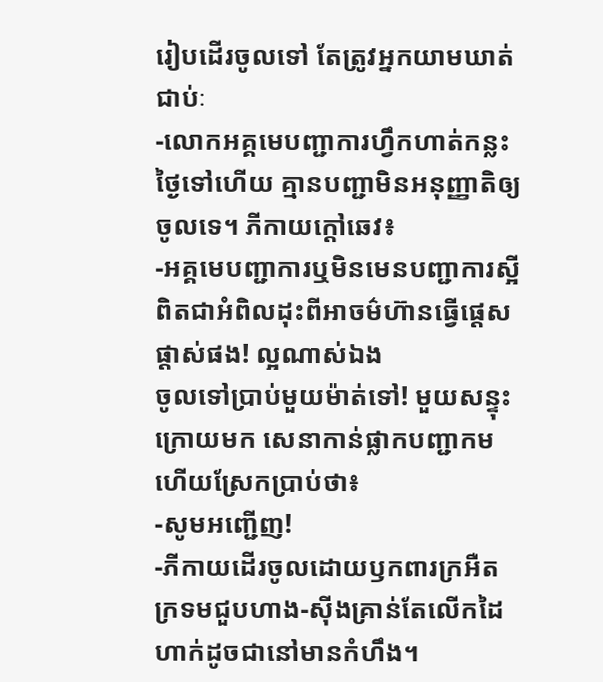រៀបដើរចូលទៅ តែត្រូវអ្នកយាមឃាត់ជាប់ៈ
-លោកអគ្គមេបញ្ជាការហ្វឹកហាត់កន្លះថ្ងៃទៅហើយ គ្មានបញ្ជាមិនអនុញ្ញាតិឲ្យចូលទេ។ ភីកាយក្តៅឆេវ៖
-អគ្គមេបញ្ជាការឬមិនមេនបញ្ជាការស្អីពិតជាអំពិលដុះពីអាចម៌ហ៊ានធ្វើផ្តេសផ្តាស់ផង! ល្អណាស់ឯង
ចូលទៅប្រាប់មួយម៉ាត់ទៅ! មួយសន្ទុះក្រោយមក សេនាកាន់ផ្លាកបញ្ជាកម ហើយស្រែកប្រាប់ថា៖
-សូមអញ្ជើញ!
-ភីកាយដើរចូលដោយឫកពារក្រអឺតក្រទមជួបហាង-ស៊ីងគ្រាន់តែលើកដៃហាក់ដូចជានៅមានកំហឹង។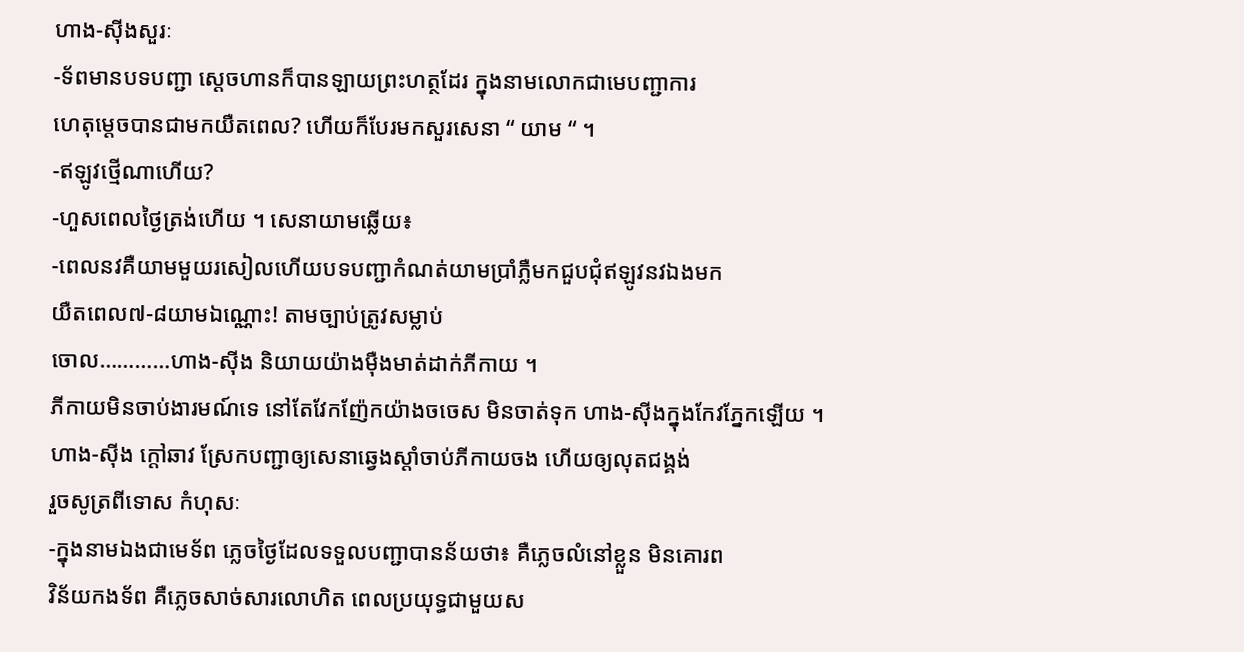ហាង-ស៊ីងសួរៈ
-ទ័ពមានបទបញ្ជា ស្តេចហានក៏បានឡាយព្រះហត្ថដែរ ក្នុងនាមលោកជាមេបញ្ជាការ
ហេតុម្តេចបានជាមកយឺតពេល? ហើយក៏បែរមកសួរសេនា “ យាម “ ។
-ឥឡូវថ្មើណាហើយ?
-ហួសពេលថ្ងៃត្រង់ហើយ ។ សេនាយាមឆ្លើយ៖
-ពេលនវគឺយាមមួយរសៀលហើយបទបញ្ជាកំណត់យាមប្រាំភ្លឺមកជួបជុំឥឡូវនវឯងមក
យឺតពេល៧-៨យាមឯណ្ណោះ! តាមច្បាប់ត្រូវសម្លាប់
ចោល…………ហាង-ស៊ីង និយាយយ៉ាងម៉ឺងមាត់ដាក់ភីកាយ ។
ភីកាយមិនចាប់ងារមណ៍ទេ នៅតែវែកញ៉ែកយ៉ាងចចេស មិនចាត់ទុក ហាង-ស៊ីងក្នុងកែវភ្នែកឡើយ ។
ហាង-ស៊ីង ក្តៅឆាវ ស្រែកបញ្ជាឲ្យសេនាឆ្វេងស្តាំចាប់ភីកាយចង ហើយឲ្យលុតជង្គង់
រួចសូត្រពីទោស កំហុសៈ
-ក្នុងនាមឯងជាមេទ័ព ភ្លេចថ្ងៃដែលទទួលបញ្ជាបានន័យថា៖ គឺភ្លេចលំនៅខ្លួន មិនគោរព
វិន័យកងទ័ព គឺភ្លេចសាច់សារលោហិត ពេលប្រយុទ្ធជាមួយស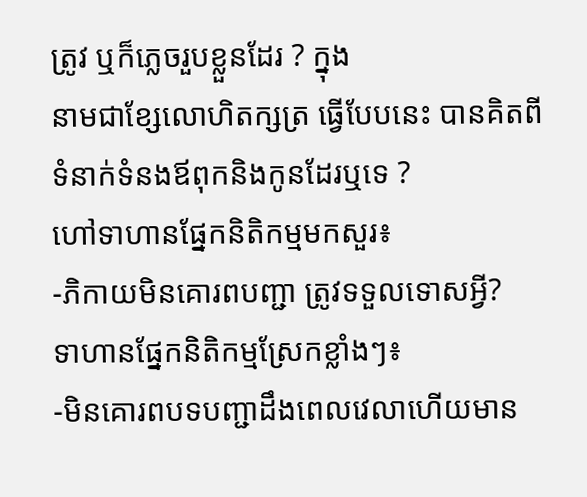ត្រូវ ឬក៏ភ្លេចរួបខ្លួនដែរ ? ក្នុង
នាមជាខ្សែលោហិតក្សត្រ ធ្វើបែបនេះ បានគិតពីទំនាក់ទំនងឪពុកនិងកូនដែរឬទេ ?
ហៅទាហានផ្នែកនិតិកម្មមកសួរ៖
-ភិកាយមិនគោរពបញ្ជា ត្រូវទទួលទោសអ្វី?
ទាហានផ្នែកនិតិកម្មស្រែកខ្លាំងៗ៖
-មិនគោរពបទបញ្ជាដឹងពេលវេលាហើយមាន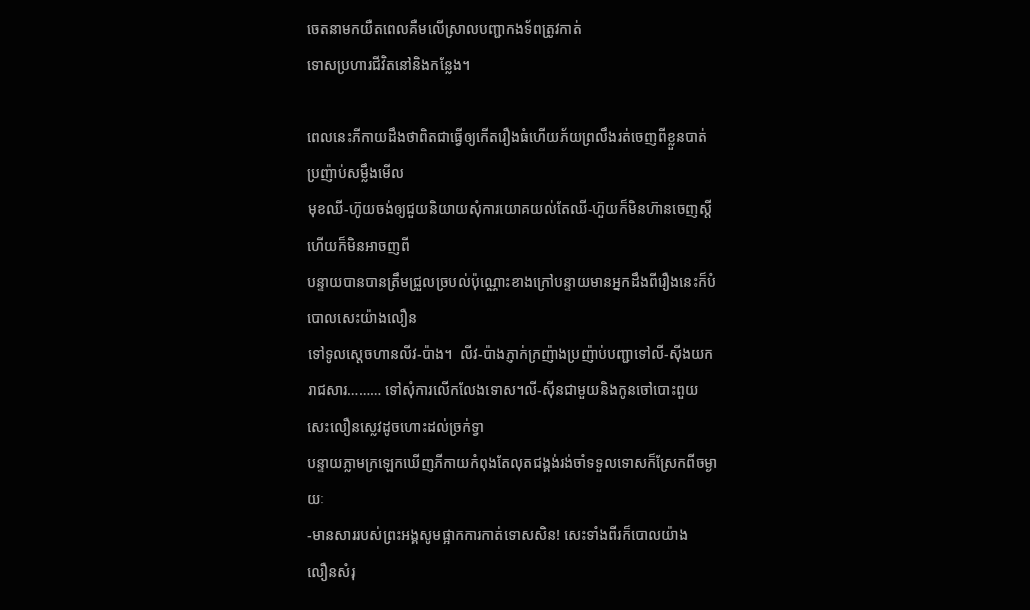ចេតនាមកយឺតពេលគឺមលើស្រាលបញ្ជាកងទ័ពត្រូវកាត់
ទោសប្រហារជីវិតនៅនិងកន្លែង។

ពេលនេះភីកាយដឹងថាពិតជាធ្វើឲ្យកើតរឿងធំហើយភ័យព្រលឹងរត់ចេញពីខ្លួនបាត់ប្រញ៉ាប់សម្លឹងមើល
មុខឈី-ហ៊ូយចង់ឲ្យជួយនិយាយសុំការយោគយល់តែឈី-ហ៊ួយក៏មិនហ៊ានចេញស្តីហើយក៏មិនអាចញពី
បន្ទាយបានបានត្រឹមជ្រួលច្របល់ប៉ុណ្ណោះខាងក្រៅបន្ទាយមានអ្នកដឹងពីរឿងនេះក៏បំបោលសេះយ៉ាងលឿន
ទៅទូលស្តេចហានលីវ-ប៉ាង។  លីវ-ប៉ាងភ្ញាក់ក្រញ៉ាងប្រញ៉ាប់បញ្ជាទៅលី-ស៊ីងយករាជសារ……… ទៅសុំការលើកលែងទោស។លី-ស៊ីនជាមួយនិងកូនចៅបោះពួយសេះលឿនស្លេវដូចហោះដល់ច្រក់ទ្វា
បន្ទាយភ្លាមក្រឡេកឃើញភីកាយកំពុងតែលុតជង្គង់រង់ចាំទទួលទោសក៏ស្រែកពីចម្ងាយៈ
-មានសាររបស់ព្រះអង្គសូមផ្អាកការកាត់ទោសសិន! សេះទាំងពីរក៏បោលយ៉ាង
លឿនសំរុ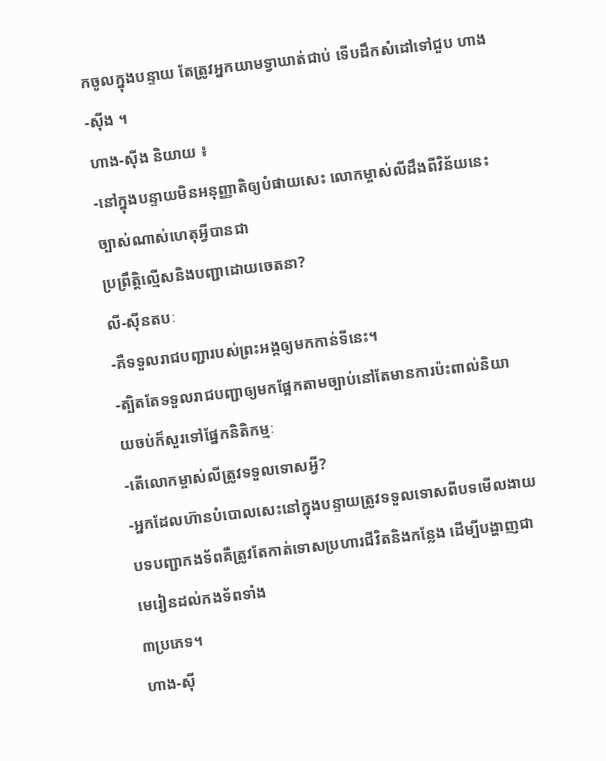កចូលក្នុងបន្ទាយ តែត្រូវអ្នកយាមទ្វាឃាត់ជាប់ ទើបដឹកសំដៅទៅជួប ហាង-ស៊ីង ។
ហាង-ស៊ីង និយាយ ៖
-នៅក្នុងបន្ទាយមិនអនុញ្ញាតិឲ្យបំផាយសេះ លោកម្ចាស់លីដឹងពីវិន័យនេះច្បាស់ណាស់ហេតុអ្វីបានជា
ប្រព្រឹត្តិល្មើសនិងបញ្ជាដោយចេតនា?
លី-ស៊ីនតបៈ
-គឺទទួលរាជបញ្ជារបស់ព្រះអង្គឲ្យមកកាន់ទីនេះ។
-ត្បិតតែទទួលរាជបញ្ជាឲ្យមកផ្អែកតាមច្បាប់នៅតែមានការប៉ះពាល់និយាយចប់ក៏សួរទៅផ្នែកនិតិកម្មៈ
-តើលោកម្ចាស់លីត្រូវទទួលទោសអ្វី?
-អ្នកដែលហ៊ានបំបោលសេះនៅក្នុងបន្ទាយត្រូវទទួលទោសពីបទមើលងាយ
បទបញ្ជាកងទ័ពគឺត្រូវតែកាត់ទោសប្រហារជីវិតនិងកន្លែង ដើម្បីបង្ហាញជាមេរៀនដល់កងទ័ពទាំង
៣ប្រភេទ។
ហាង-ស៊ី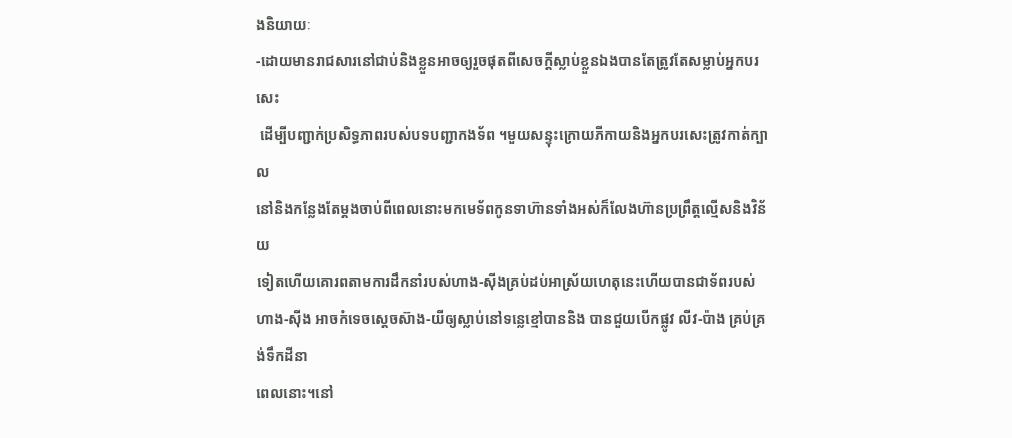ងនិយាយៈ
-ដោយមានរាជសារនៅជាប់និងខ្លួនអាចឲ្យរួចផុតពីសេចក្តីស្លាប់ខ្លួនឯងបានតែត្រូវតែសម្លាប់អ្នកបរសេះ
 ដើម្បីបញ្ជាក់ប្រសិទ្ធភាពរបស់បទបញ្ជាកងទ័ព ។មួយសន្ទុះក្រោយភីកាយនិងអ្នកបរសេះត្រូវកាត់ក្បាល
នៅនិងកន្លែងតែម្តងចាប់ពីពេលនោះមកមេទ័ពកូនទាហ៊ានទាំងអស់ក៏លែងហ៊ានប្រព្រឹត្តល្មើសនិងវិន័យ
ទៀតហើយគោរពតាមការដឹកនាំរបស់ហាង-ស៊ីងគ្រប់ដប់អាស្រ័យហេតុនេះហើយបានជាទ័ពរបស់ហាង-ស៊ីង អាចកំទេចស្តេចស៊ាង-យីឲ្យស្លាប់នៅទន្លេខ្មៅបាននិង បានជួយបើកផ្លូវ លីវ-ប៉ាង គ្រប់គ្រង់ទឹកដីនា
ពេលនោះ។នៅ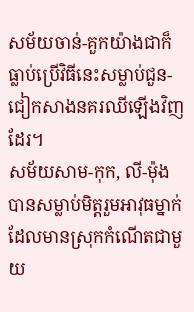សម័យចាន់-គួកយ៉ាងជាក៏ធ្លាប់ប្រើវិធីនេះសម្លាប់ជួន-ជៀកសាងនគរឈីឡើងវិញដែរ។
សម័យសាម-កុក, លី-ម៉ុងបានសម្លាប់មិត្តរួមអាវុធម្នាក់ដែលមានស្រុកកំណើតជាមួយ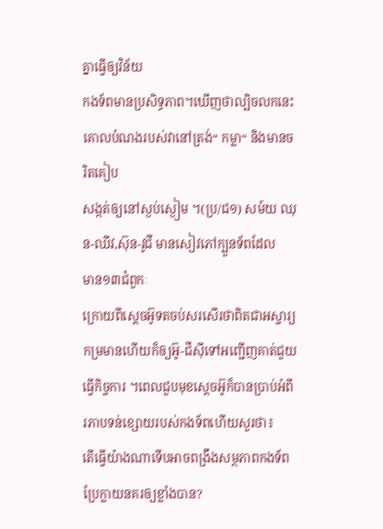គ្នាធ្វើឲ្យវិន័យ
កងទ័ពមានប្រសិទ្ធភាព។ឃើញថាល្បិចលកនេះគោលបំណងរបស់វានៅត្រង់“ កម្លា“ និងមានចរិតគៀប
សង្កត់ឲ្យនៅស្ងប់ស្ងៀម ។(ប្រ/ជ១) សម៍យ ឈុន-ឈីវ,ស៊ុន-វូជី មានសៀវភៅក្បួនទ័ពដែល
មាន១៣ជំពួកៈ
ក្រោយពីស្តេចអ៊ូទតចប់សរសើរថាពិតជាអស្ចារ្យកម្រមានហើយក៏ឲ្យអ៊ូ-ជីស៊ីទៅអញ្ជើញគាត់ជួយ
ធ្វើកិច្ចការ ។ពេលជួបមុខស្តេចអ៊ូក៏បានប្រាប់អំពីរភាបទន់ខ្សោយរបស់កងទ័ពហើយសួរថា៖
តើធ្វើយ៉ាងណាទើបអាចពង្រឹងសម្ថភាពកងទ័ពប្រែក្លាយនគរឲ្យខ្លាំងបាន?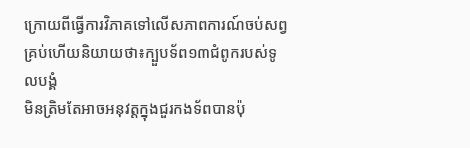ក្រោយពីធ្វើការវិភាគទៅលើសភាពការណ៍ចប់សព្វគ្រប់ហើយនិយាយថា៖ក្បួបទ័ព១៣ជំពូករបស់ទូលបង្គំ
មិនត្រិមតែអាចអនុវត្តក្នុងជួរកងទ័ពបានប៉ុ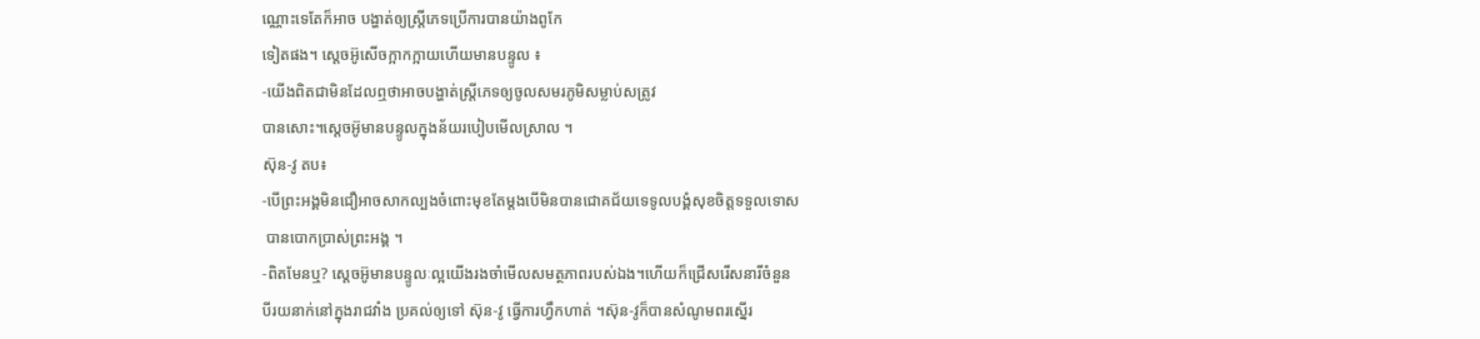ណ្ណោះទេតែក៏អាច បង្ហាត់ឲ្យស្រ្តីភេទប្រើការបានយ៉ាងពូកែ
ទៀតផង។ ស្តេចអ៊ូសើចក្អាកក្អាយហើយមានបន្ទូល ៖
-យើងពិតជាមិនដែលឮថាអាចបង្ហាត់ស្រ្តីភេទឲ្យចូលសមរភូមិសម្លាប់សត្រូវ
បានសោះ។ស្តេចអ៊ូមានបន្ទូលក្នុងន័យរបៀបមើលស្រាល ។
ស៊ុន-វូ តប៖
-បើព្រះអង្គមិនជឿអាចសាកល្បងចំពោះមុខតែម្តងបើមិនបានជោគជ័យទេទូលបង្គំសុខចិត្តទទួលទោស
 បានបោកប្រាស់ព្រះអង្គ ។
-ពិតមែនឬ? ស្តេចអ៊ូមានបន្ទូលៈល្អយើងរងចាំមើលសមត្ថភាពរបស់ឯង។ហើយក៏ជ្រើសរើសនារីចំនួន
បីរយនាក់នៅក្នុងរាជវាំង ប្រគល់ឲ្យទៅ ស៊ុន-វូ ធ្វើការហ្វឹកហាត់ ។ស៊ុន-វូក៏បានសំណូមពរស្នើរ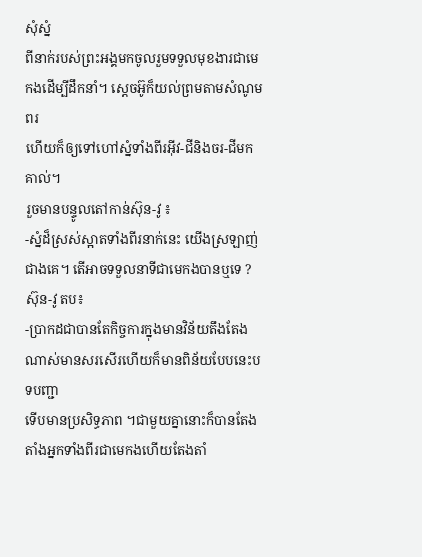សុំស្នំ
ពីនាក់របស់ព្រះអង្គមកចូលរួមទទួលមុខងារជាមេកងដើម្បីដឹកនាំ។ ស្តេចអ៊ូក៏យល់ព្រមតាមសំណូមពរ
ហើយក៏ឲ្យទៅហៅស្នំទាំងពីរអ៊ីវ-ជីនិងចរ-ជីមកគាល់។
រួចមានបន្ទូលតៅកាន់ស៊ុន-វូ ៖
-ស្នំដ៏ស្រស់ស្អាតទាំងពីរនាក់នេះ យើងស្រឡាញ់ជាងគេ។ តើអាចទទួលនាទីជាមេកងបានឬទេ ?
ស៊ុន-វូ តប៖
-ប្រាកដជាបានតែកិច្ចការក្នុងមានវិន័យតឹងតែងណាស់មានសរសើរហើយក៏មានពិន័យបែបនេះបទបញ្ជា
ទើបមានប្រសិទ្ធភាព ។ជាមួយគ្នានោះក៏បានតែងតាំងអ្នកទាំងពីរជាមេកងហើយតែងតាំ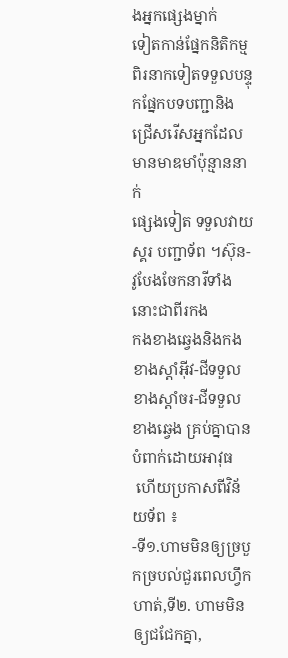ងអ្នកផ្សេងម្នាក់
ទៀតកាន់ផ្នែកនិតិកម្មពិរនាកទៀតទទួលបន្ទុកផ្នែកបទបញ្ជានិងជ្រើសរើសអ្នកដែលមានមាឌមាំប៉ុន្មាននាក់
ផ្សេងទៀត ទទួលវាយស្គរ បញ្ជាទ័ព ។ស៊ុន-វូបែងចែកនារីទាំងនោះជាពីរកង
កងខាងឆ្វេងនិងកងខាងស្តាំអ៊ីវ-ជីទទួលខាងស្តាំចរ-ជីទទួលខាងឆ្វេង គ្រប់គ្នាបានបំពាក់ដោយអាវុធ
 ហើយប្រកាសពីវិន័យទ័ព ៖
-ទី១.ហាមមិនឲ្យច្របួកច្របល់ជួរពេលហ្វឹកហាត់,ទី២. ហាមមិនឲ្យជជែកគ្នា,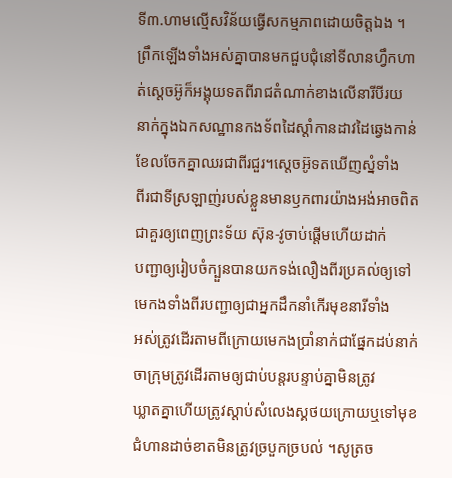ទី៣.ហាមល្មើសវិន័យធ្វើសកម្មភាពដោយចិត្តឯង ។
ព្រឹកឡើងទាំងអស់គ្នាបានមកជួបជុំនៅទីលានហ្វឹកហាត់ស្តេចអ៊ូក៏អង្គុយទតពីរាជតំណាក់ខាងលើនារីបីរយ
នាក់ក្នុងឯកសណ្ឋានកងទ័ពដៃស្តាំកានដាវដៃឆ្វេងកាន់ខែលចែកគ្នាឈរជាពីរជួរ។ស្តេចអ៊ូទតឃើញស្នំទាំង
ពីរជាទីស្រឡាញ់របស់ខ្លួនមានឫកពារយ៉ាងអង់អាចពិតជាគួរឲ្យពេញព្រះទ័យ ស៊ុន-វូចាប់ផ្តើមហើយដាក់
បញ្ជាឲ្យរៀបចំក្បួនបានយកទង់លឿងពីរប្រគល់ឲ្យទៅមេកងទាំងពីរបញ្ជាឲ្យជាអ្នកដឹកនាំកើរមុខនារីទាំង
អស់ត្រូវដើរតាមពីក្រោយមេកងប្រាំនាក់ជាផ្នែកដប់នាក់ចាក្រុមត្រូវដើរតាមឲ្យជាប់បន្តរបន្ទាប់គ្នាមិនត្រូវ
ឃ្លាតគ្នាហើយត្រូវស្តាប់សំលេងស្គថយក្រោយឬទៅមុខជំហានដាច់ខាតមិនត្រូវច្របួកច្របល់ ។សូត្រច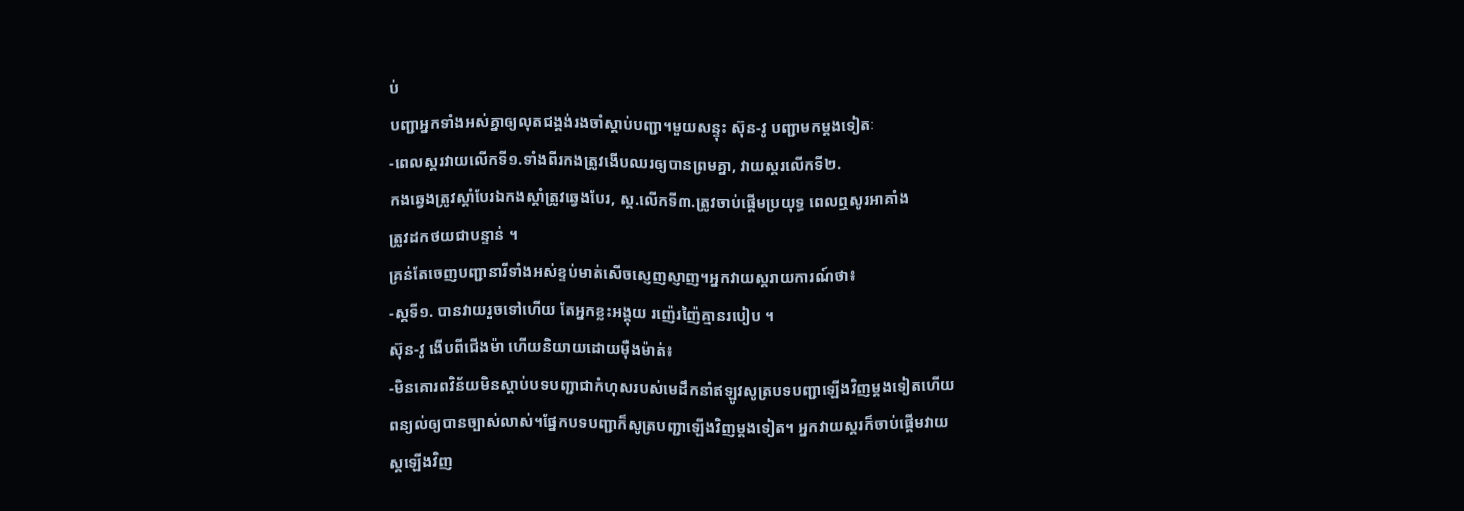ប់
បញ្ជាអ្នកទាំងអស់គ្នាឲ្យលុតជង្គង់រងចាំស្តាប់បញ្ជា។មួយសន្ទុះ ស៊ុន-វូ បញ្ជាមកម្តងទៀតៈ
-ពេលស្គរវាយលើកទី១.ទាំងពីរកងត្រូវងើបឈរឲ្យបានព្រមគ្នា, វាយស្គរលើកទី២.
កងឆ្វេងត្រូវស្តាំបែរឯកងស្តាំត្រូវឆ្វេងបែរ, ស្គ.លើកទី៣.ត្រូវចាប់ផ្តើមប្រយុទ្ធ ពេលឮសូរអាគាំង
ត្រូវដកថយជាបន្ទាន់ ។
គ្រន់តែចេញបញ្ជានារីទាំងអស់ខ្ទប់មាត់សើចស្ញេញស្ញាញ។អ្នកវាយស្គរាយការណ៍ថា៖
-ស្គទី១. បានវាយរួចទៅហើយ តែអ្នកខ្លះអង្គុយ រញ៉េរញ៉ៃគ្មានរបៀប ។
ស៊ុន-វូ ងើបពីជើងម៉ា ហើយនិយាយដោយម៉ឺងម៉ាត់៖
-មិនគោរពវិន័យមិនស្តាប់បទបញ្ជាជាកំហុសរបស់មេដឹកនាំឥឡូវសូត្របទបញ្ជាឡើងវិញម្តងទៀតហើយ
ពន្យល់ឲ្យបានច្បាស់លាស់។ផ្នែកបទបញ្ជាក៏សូត្របញ្ជាឡើងវិញម្តងទៀត។ អ្នកវាយស្គរក៏ចាប់ផ្តើមវាយ
ស្គឡើងវិញ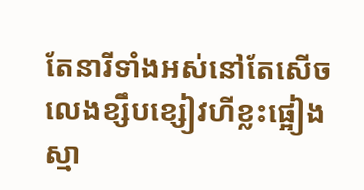តែនារីទាំងអស់នៅតែសើចលេងខ្សឹបខ្សៀវហីខ្លះផ្អៀងស្មា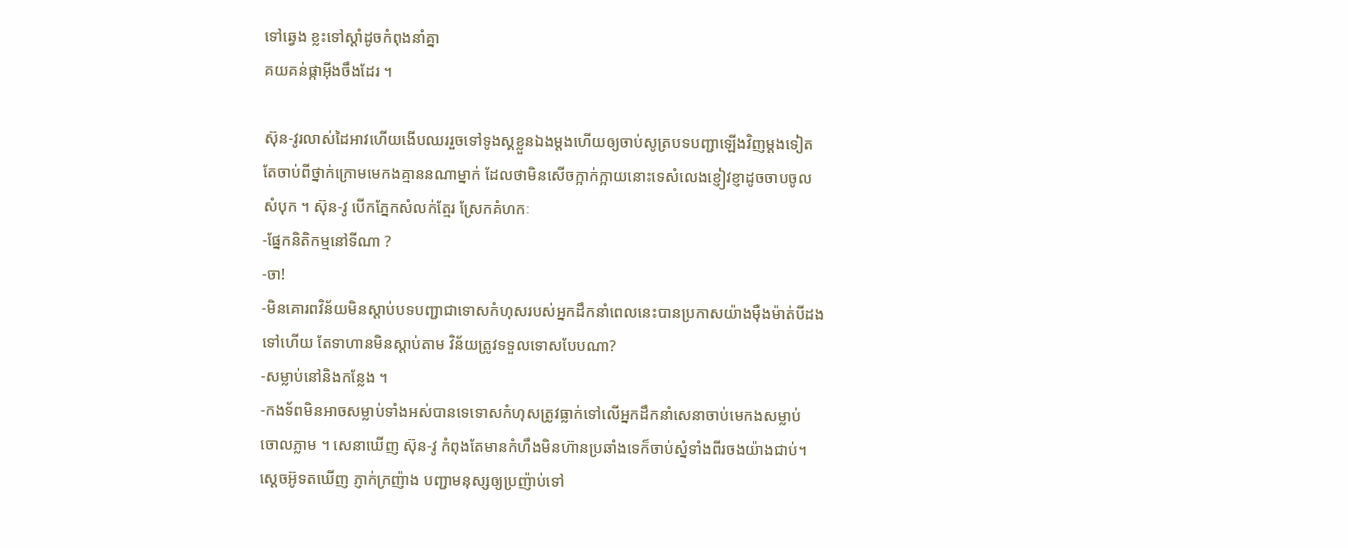ទៅឆ្វេង ខ្លះទៅស្តាំដូចកំពុងនាំគ្នា
គយគន់ផ្កាអ៊ីងចឹងដែរ ។

ស៊ុន-វូរលាស់ដៃអាវហើយងើបឈររួចទៅទូងស្គខ្លួនឯងម្តងហើយឲ្យចាប់សូត្របទបញ្ជាឡើងវិញម្តងទៀត
តែចាប់ពីថ្នាក់ក្រោមមេកងគ្មាននណាម្នាក់ ដែលថាមិនសើចក្អាក់ក្អាយនោះទេសំលេងខ្ញៀវខ្ញាដូចចាបចូល
សំបុក ។ ស៊ុន-វូ បើកភ្នែកសំលក់ត្មែរ ស្រែកគំហកៈ
-ផ្នែកនិតិកម្មនៅទីណា ?
-ចា!
-មិនគោរពវិន័យមិនស្តាប់បទបញ្ជាជាទោសកំហុសរបស់អ្នកដឹកនាំពេលនេះបានប្រកាសយ៉ាងម៉ឺងម៉ាត់បីដង
ទៅហើយ តែទាហានមិនស្តាប់តាម វិន័យត្រូវទទួលទោសបែបណា?
-សម្លាប់នៅនិងកន្លែង ។
-កងទ័ពមិនអាចសម្លាប់ទាំងអស់បានទេទោសកំហុសត្រូវធ្លាក់ទៅលើអ្នកដឹកនាំសេនាចាប់មេកងសម្លាប់
ចោលភ្លាម ។ សេនាឃើញ ស៊ុន-វូ កំពុងតែមានកំហឹងមិនហ៊ានប្រឆាំងទេក៏ចាប់ស្នំទាំងពីរចងយ៉ាងជាប់។
ស្តេចអ៊ូទតឃើញ ភ្ញាក់ក្រញ៉ាង បញ្ជាមនុស្សឲ្យប្រញ៉ាប់ទៅ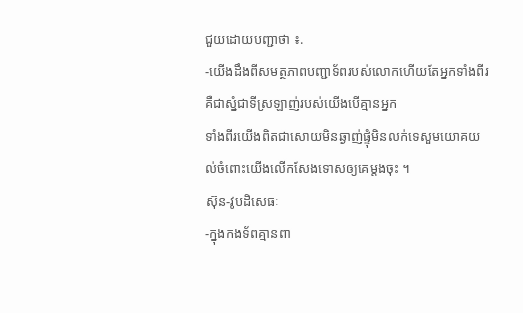ជួយដោយបញ្ជាថា ៖.
-យើងដឹងពីសមត្ថភាពបញ្ជាទ័ពរបស់លោកហើយតែអ្នកទាំងពីរគឺជាស្នំជាទីស្រឡាញ់របស់យើងបើគ្មានអ្នក
ទាំងពីរយើងពិតជាសោយមិនឆ្ងាញ់ផ្ទុំមិនលក់ទេសួមយោគយល់ចំពោះយើងលើកសែងទោសឲ្យគេម្តងចុះ ។
ស៊ុន-វូបដិសេធៈ
-ក្នុងកងទ័ពគ្មានពា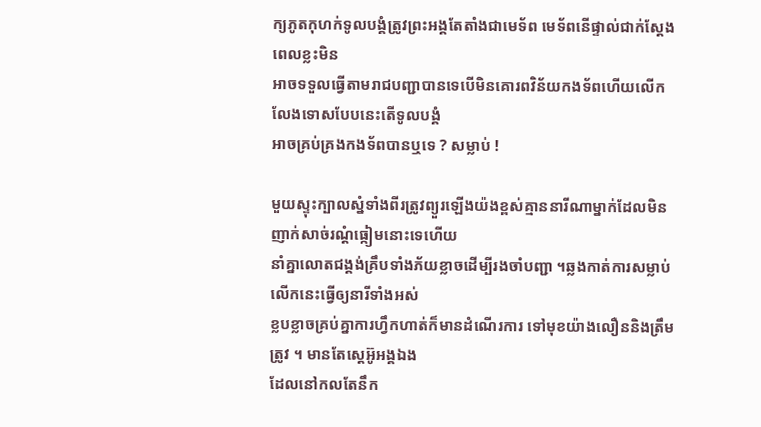ក្យភូតកុហក់ទូលបង្គំត្រូវព្រះអង្គតែតាំងជាមេទ័ព មេទ័ពនើផ្ទាល់ជាក់ស្តែងពេលខ្លះមិន
អាចទទួលធ្វើតាមរាជបញ្ជាបានទេបើមិនគោរពវិន័យកងទ័ពហើយលើកលែងទោសបែបនេះតើទូលបង្គំ
អាចគ្រប់គ្រងកងទ័ពបានឬទេ ? សម្លាប់ !

មួយស្ទុះក្បាលស្នំទាំងពីរត្រូវព្យួរឡើងយ៉ងខ្ពស់គ្មាននារីណាម្នាក់ដែលមិនញាក់សាច់រណ្តំធ្កៀមនោះទេហើយ
នាំគ្នាលោតជង្គង់គ្រឹបទាំងភ័យខ្លាចដើម្បីរងចាំបញ្ជា ។ឆ្លងកាត់ការសម្លាប់លើកនេះធ្វើឲ្យនារីទាំងអស់
ខ្លបខ្លាចគ្រប់គ្នាការហ្វឹកហាត់ក៏មានដំណើរការ ទៅមុខយ៉ាងលឿននិងត្រឹមត្រូវ ។ មានតែស្តេអ៊ូអង្គឯង
ដែលនៅកលតែនឹក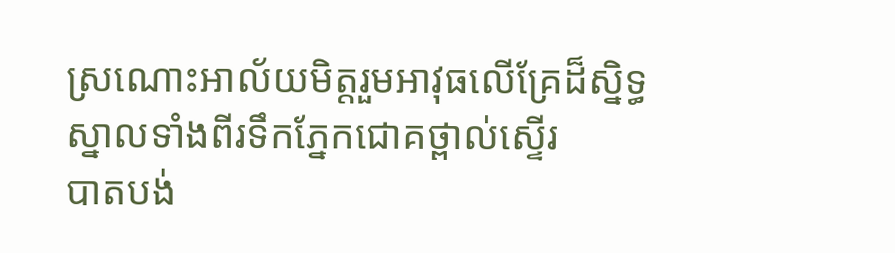ស្រណោះអាល័យមិត្តរួមអាវុធលើគ្រែដ៏ស្និទ្ធស្នាលទាំងពីរទឹកភ្នែកជោគថ្ពាល់ស្ទើរ
បាតបង់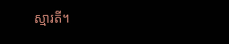ស្មារតី។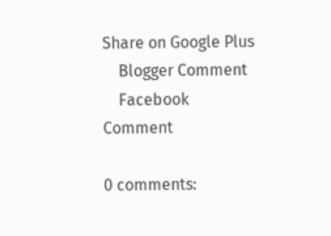Share on Google Plus
    Blogger Comment
    Facebook Comment

0 comments: